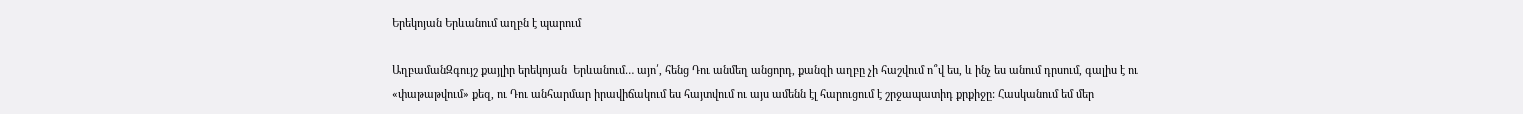Երեկոյան Երևանում աղբն է պարում

ԱղբամանԶգույշ քայլիր երեկոյան  Երևանում… այո՛, հենց Դու անմեղ անցորդ, քանզի աղբը չի հաշվում ո՞վ ես, և ինչ ես անում դրսում, գալիս է ու «փաթաթվում» քեզ, ու Դու անհարմար իրավիճակում ես հայտվում ու այս ամենն էլ հարուցում է շրջապատիդ քրքիջը: Հասկանում եմ մեր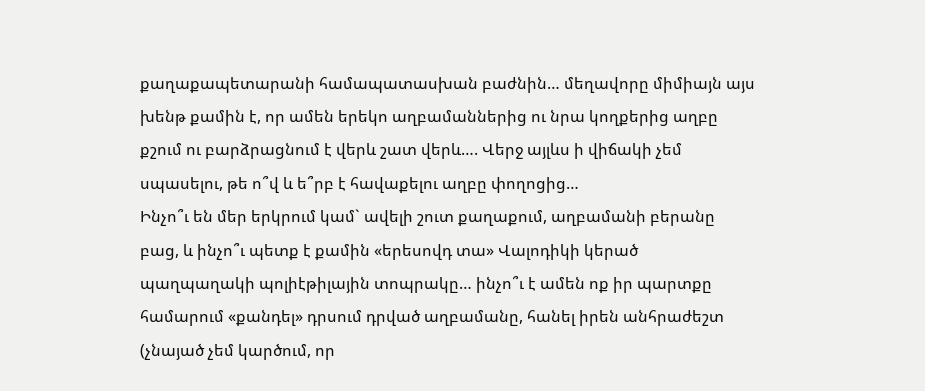քաղաքապետարանի համապատասխան բաժնին… մեղավորը միմիայն այս խենթ քամին է, որ ամեն երեկո աղբամաններից ու նրա կողքերից աղբը քշում ու բարձրացնում է վերև շատ վերև…. Վերջ այլևս ի վիճակի չեմ սպասելու, թե ո՞վ և ե՞րբ է հավաքելու աղբը փողոցից…
Ինչո՞ւ են մեր երկրում կամ` ավելի շուտ քաղաքում, աղբամանի բերանը բաց, և ինչո՞ւ պետք է քամին «երեսովդ տա» Վալոդիկի կերած պաղպաղակի պոլիէթիլային տոպրակը… ինչո՞ւ է ամեն ոք իր պարտքը համարում «քանդել» դրսում դրված աղբամանը, հանել իրեն անհրաժեշտ (չնայած չեմ կարծում, որ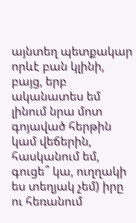այնտեղ պետքակար որևէ բան կլինի, բայց, երբ ականատես եմ լինում նրա մոտ գոյաված հերթին կամ վեճերին, հասկանում եմ, գուցե՞ կա, ուղղակի ես տեղյակ չեմ) իրը ու հեռանում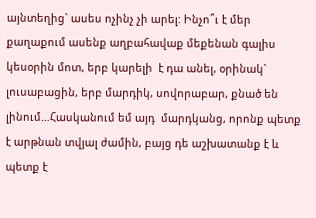այնտեղից` ասես ոչինչ չի արել: Ինչո՞ւ է մեր քաղաքում ասենք աղբահավաք մեքենան գալիս  կեսօրին մոտ, երբ կարելի  է դա անել, օրինակ` լուսաբացին, երբ մարդիկ, սովորաբար, քնած են լինում…Հասկանում եմ այդ  մարդկանց, որոնք պետք է արթնան տվյալ ժամին, բայց դե աշխատանք է և պետք է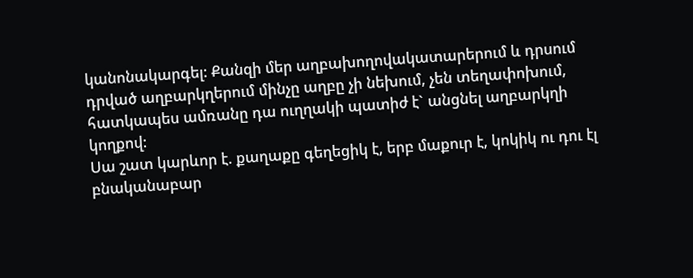կանոնակարգել: Քանզի մեր աղբախողովակատարերում և դրսում դրված աղբարկղերում մինչը աղբը չի նեխում, չեն տեղափոխում, հատկապես ամռանը դա ուղղակի պատիժ է` անցնել աղբարկղի կողքով:
Սա շատ կարևոր է. քաղաքը գեղեցիկ է, երբ մաքուր է, կոկիկ ու դու էլ բնականաբար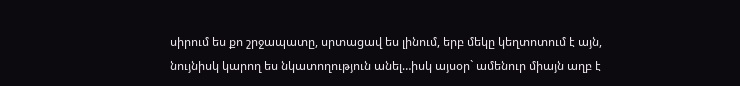սիրում ես քո շրջապատը, սրտացավ ես լինում, երբ մեկը կեղտոտում է այն, նույնիսկ կարող ես նկատողություն անել…իսկ այսօր` ամենուր միայն աղբ է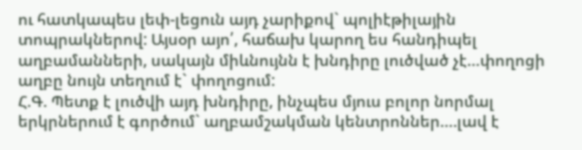ու հատկապես լեփ-լեցուն այդ չարիքով` պոլիէթիլային տոպրակներով: Այսօր այո՛, հաճախ կարող ես հանդիպել աղբամանների, սակայն միևնույնն է խնդիրը լուծված չէ…փողոցի աղբը նույն տեղում է` փողոցում:
Հ.Գ. Պետք է լուծվի այդ խնդիրը, ինչպես մյուս բոլոր նորմալ երկրներում է գործում` աղբամշակման կենտրոններ….լավ է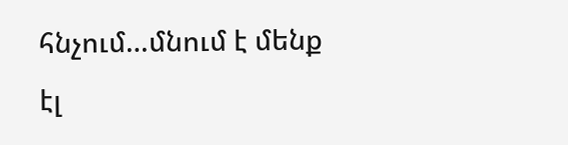հնչում…մնում է մենք էլ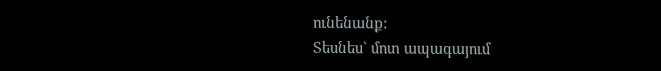ունենանք:
Տեսնես` մոտ ապագայում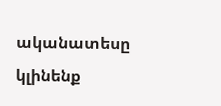ականատեսը կլինենք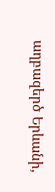աղբազերծ Երևանի,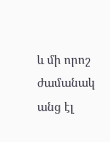և մի որոշ ժամանակ անց էլ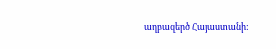աղբազերծ Հայաստանի: